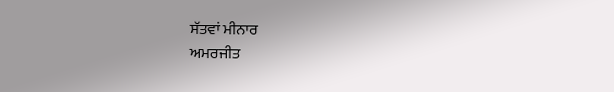ਸੱਤਵਾਂ ਮੀਨਾਰ
ਅਮਰਜੀਤ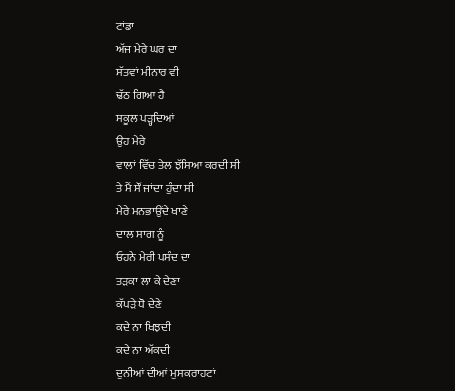ਟਾਂਡਾ
ਅੱਜ ਮੇਰੇ ਘਰ ਦਾ
ਸੱਤਵਾਂ ਮੀਨਾਰ ਵੀ
ਢੱਠ ਗਿਆ ਹੈ
ਸਕੂਲ ਪੜ੍ਹਦਿਆਂ
ਉਹ ਮੇਰੇ
ਵਾਲਾਂ ਵਿੱਚ ਤੇਲ ਝੱਸਿਆ ਕਰਦੀ ਸੀ
ਤੇ ਮੈਂ ਸੌਂ ਜਾਂਦਾ ਹੁੰਦਾ ਸੀ
ਮੇਰੇ ਮਨਭਾਉਂਦੇ ਖਾਣੇ
ਦਾਲ ਸਾਗ ਨੂੰ
ਓਹਨੇ ਮੇਰੀ ਪਸੰਦ ਦਾ
ਤੜਕਾ ਲਾ ਕੇ ਦੇਣਾ
ਕੱਪੜੇ ਧੋ ਦੇਣੇ
ਕਦੇ ਨਾ ਖਿਝਦੀ
ਕਦੇ ਨਾ ਅੱਕਦੀ
ਦੁਨੀਆਂ ਦੀਆਂ ਮੁਸਕਰਾਹਟਾਂ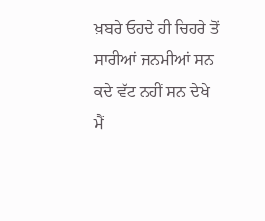ਖ਼ਬਰੇ ਓਹਦੇ ਹੀ ਚਿਹਰੇ ਤੋਂ
ਸਾਰੀਆਂ ਜਨਮੀਆਂ ਸਨ
ਕਦੇ ਵੱਟ ਨਹੀਂ ਸਨ ਦੇਖੇ
ਮੈਂ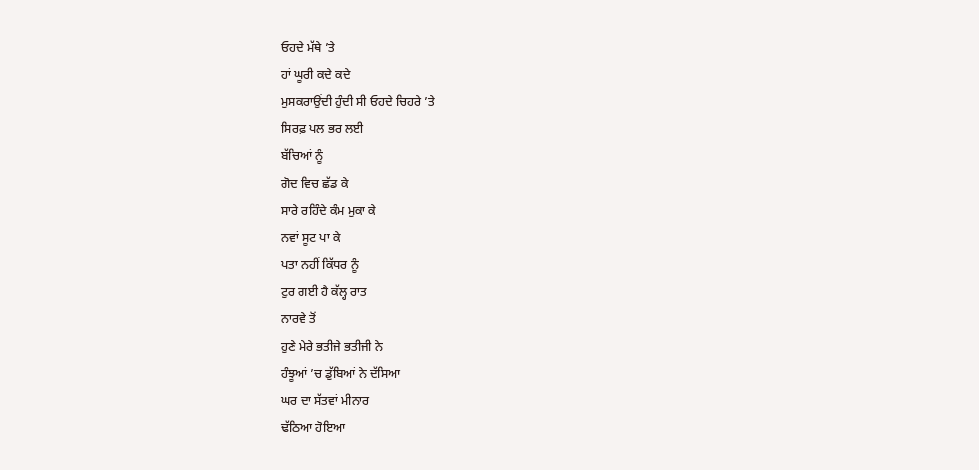ਓਹਦੇ ਮੱਥੇ ’ਤੇ
ਹਾਂ ਘੂਰੀ ਕਦੇ ਕਦੇ
ਮੁਸਕਰਾਉਂਦੀ ਹੁੰਦੀ ਸੀ ਓਹਦੇ ਚਿਹਰੇ ’ਤੇ
ਸਿਰਫ਼ ਪਲ ਭਰ ਲਈ
ਬੱਚਿਆਂ ਨੂੰ
ਗੋਦ ਵਿਚ ਛੱਡ ਕੇ
ਸਾਰੇ ਰਹਿੰਦੇ ਕੰਮ ਮੁਕਾ ਕੇ
ਨਵਾਂ ਸੂਟ ਪਾ ਕੇ
ਪਤਾ ਨਹੀਂ ਕਿੱਧਰ ਨੂੰ
ਟੁਰ ਗਈ ਹੈ ਕੱਲ੍ਹ ਰਾਤ
ਨਾਰਵੇ ਤੋਂ
ਹੁਣੇ ਮੇਰੇ ਭਤੀਜੇ ਭਤੀਜੀ ਨੇ
ਹੰਝੂਆਂ ’ਚ ਡੁੱਬਿਆਂ ਨੇ ਦੱਸਿਆ
ਘਰ ਦਾ ਸੱਤਵਾਂ ਮੀਨਾਰ
ਢੱਠਿਆ ਹੋਇਆ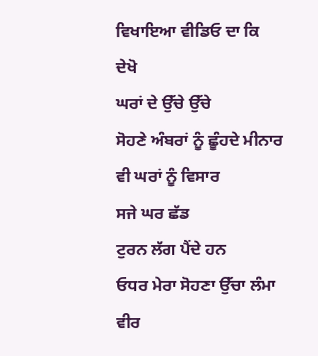ਵਿਖਾਇਆ ਵੀਡਿਓ ਦਾ ਕਿ
ਦੇਖੋ
ਘਰਾਂ ਦੇ ਉੱਚੇ ਉੱਚੇ
ਸੋਹਣੇ ਅੰਬਰਾਂ ਨੂੰ ਛੂੰਹਦੇ ਮੀਨਾਰ ਵੀ ਘਰਾਂ ਨੂੰ ਵਿਸਾਰ
ਸਜੇ ਘਰ ਛੱਡ
ਟੁਰਨ ਲੱਗ ਪੈਂਦੇ ਹਨ
ਓਧਰ ਮੇਰਾ ਸੋਹਣਾ ਉੱਚਾ ਲੰਮਾ
ਵੀਰ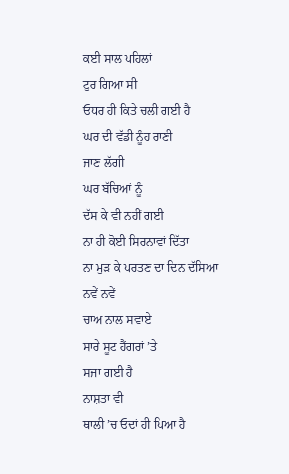ਕਈ ਸਾਲ ਪਹਿਲਾਂ
ਟੁਰ ਗਿਆ ਸੀ
ਓਧਰ ਹੀ ਕਿਤੇ ਚਲੀ ਗਈ ਹੈ
ਘਰ ਦੀ ਵੱਡੀ ਨੂੰਹ ਰਾਣੀ
ਜਾਣ ਲੱਗੀ
ਘਰ ਬੱਚਿਆਂ ਨੂੰ
ਦੱਸ ਕੇ ਵੀ ਨਹੀਂ ਗਈ
ਨਾ ਹੀ ਕੋਈ ਸਿਰਨਾਵਾਂ ਦਿੱਤਾ
ਨਾ ਮੁੜ ਕੇ ਪਰਤਣ ਦਾ ਦਿਨ ਦੱਸਿਆ
ਨਵੇਂ ਨਵੇਂ
ਚਾਅ ਨਾਲ ਸਵਾਏ
ਸਾਰੇ ਸੂਟ ਹੈਂਗਰਾਂ ’ਤੇ
ਸਜਾ ਗਈ ਹੈ
ਨਾਸ਼ਤਾ ਵੀ
ਥਾਲੀ ’ਚ ਓਦਾਂ ਹੀ ਪਿਆ ਹੈ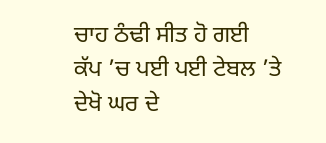ਚਾਹ ਠੰਢੀ ਸੀਤ ਹੋ ਗਈ
ਕੱਪ ’ਚ ਪਈ ਪਈ ਟੇਬਲ ’ਤੇ
ਦੇਖੋ ਘਰ ਦੇ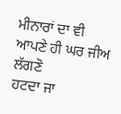ਮੀਨਾਰਾਂ ਦਾ ਵੀ
ਆਪਣੇ ਹੀ ਘਰ ਜੀਅ ਲੱਗਣੋ
ਹਟਦਾ ਜਾ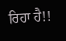ਰਿਹਾ ਹੈ!!